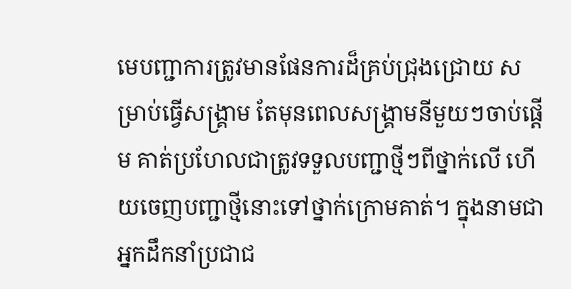មេបញ្ជាការត្រូវមានផែនការដ៏គ្រប់ជ្រុងជ្រោយ សម្រាប់ធ្វើសង្រ្គាម តែមុនពេលសង្រ្គាមនីមួយៗចាប់ផ្តើម គាត់ប្រហែលជាត្រូវទទួលបញ្ជាថ្មីៗពីថ្នាក់លើ ហើយចេញបញ្ជាថ្មីនោះទៅថ្នាក់ក្រោមគាត់។ ក្នុងនាមជាអ្នកដឹកនាំប្រជាជ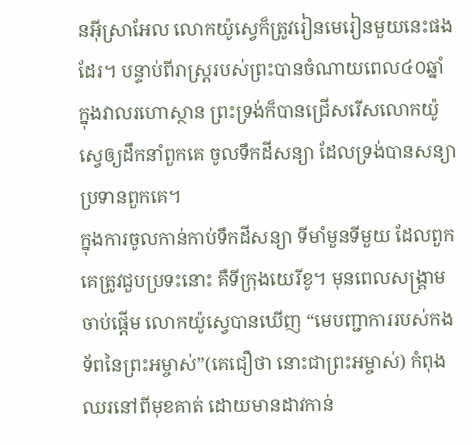នអ៊ីស្រាអែល លោកយ៉ូស្វេក៏ត្រូវរៀនមេរៀនមួយនេះផងដែរ។ បន្ទាប់ពីរាស្រ្តរបស់ព្រះបានចំណាយពេល៤០ឆ្នាំ ក្នុងវាលរហោស្ថាន ព្រះទ្រង់ក៏បានជ្រើសរើសលោកយ៉ូស្វេឲ្យដឹកនាំពួកគេ ចូលទឹកដីសន្យា ដែលទ្រង់បានសន្យាប្រទានពួកគេ។
ក្នុងការចូលកាន់កាប់ទឹកដីសន្យា ទីមាំមួនទីមួយ ដែលពួកគេត្រូវជួបប្រទះនោះ គឺទីក្រុងយេរីខូ។ មុនពេលសង្រ្គាមចាប់ផ្តើម លោកយ៉ូស្វេបានឃើញ “មេបញ្ជាការរបស់កងទ័ពនៃព្រះអម្ចាស់”(គេជឿថា នោះជាព្រះអម្ចាស់) កំពុងឈរនៅពីមុខគាត់ ដោយមានដាវកាន់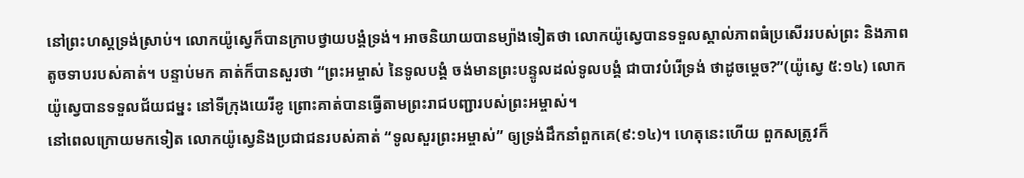នៅព្រះហស្តទ្រង់ស្រាប់។ លោកយ៉ូស្វេក៏បានក្រាបថ្វាយបង្គំទ្រង់។ អាចនិយាយបានម្យ៉ាងទៀតថា លោកយ៉ូស្វេបានទទួលស្គាល់ភាពធំប្រសើររបស់ព្រះ និងភាពតូចទាបរបស់គាត់។ បន្ទាប់មក គាត់ក៏បានសួរថា “ព្រះអម្ចាស់ នៃទូលបង្គំ ចង់មានព្រះបន្ទូលដល់ទូលបង្គំ ជាបាវបំរើទ្រង់ ថាដូចម្តេច?”(យ៉ូស្វេ ៥:១៤) លោកយ៉ូស្វេបានទទួលជ័យជម្នះ នៅទីក្រុងយេរីខូ ព្រោះគាត់បានធ្វើតាមព្រះរាជបញ្ជារបស់ព្រះអម្ចាស់។
នៅពេលក្រោយមកទៀត លោកយ៉ូស្វេនិងប្រជាជនរបស់គាត់ “ទូលសួរព្រះអម្ចាស់” ឲ្យទ្រង់ដឹកនាំពួកគេ(៩:១៤)។ ហេតុនេះហើយ ពួកសត្រូវក៏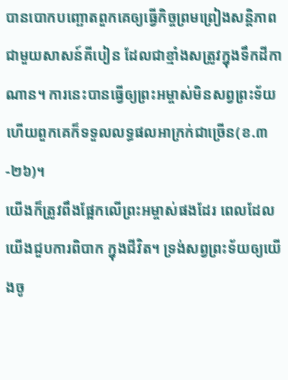បានបោកបញ្ឆោតពួកគេឲ្យធ្វើកិច្ចព្រមព្រៀងសន្តិភាពជាមួយសាសន៍គីបៀន ដែលជាខ្មាំងសត្រូវក្នុងទឹកដីកាណាន។ ការនេះបានធ្វើឲ្យព្រះអម្ចាស់មិនសព្វព្រះទ័យ ហើយពួកគេក៏ទទួលលទ្ធផលអាក្រក់ជាច្រើន(ខ.៣-២៦)។
យើងក៏ត្រូវពឹងផ្អែកលើព្រះអម្ចាស់ផងដែរ ពេលដែលយើងជួបការពិបាក ក្នុងជីវិត។ ទ្រង់សព្វព្រះទ័យឲ្យយើងចូ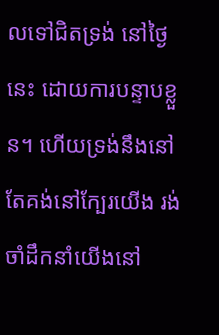លទៅជិតទ្រង់ នៅថ្ងៃនេះ ដោយការបន្ទាបខ្លួន។ ហើយទ្រង់នឹងនៅតែគង់នៅក្បែរយើង រង់ចាំដឹកនាំយើងនៅ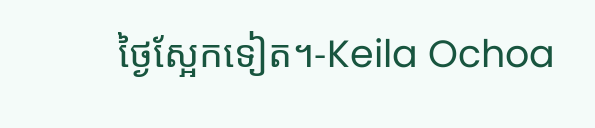ថ្ងៃស្អែកទៀត។-Keila Ochoa